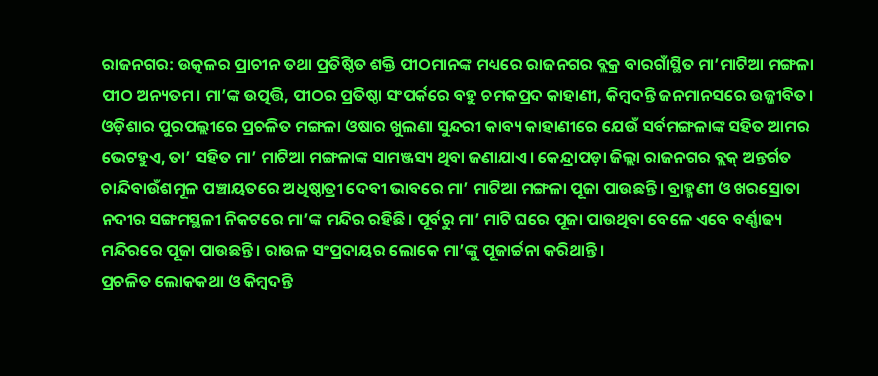ରାଜନଗର: ଉତ୍କଳର ପ୍ରାଚୀନ ତଥା ପ୍ରତିଷ୍ଠିତ ଶକ୍ତି ପୀଠମାନଙ୍କ ମଧ୍ୟରେ ରାଜନଗର ବ୍ଲକ୍ର ବାରଗାଁସ୍ଥିତ ମା’ମାଟିଆ ମଙ୍ଗଳା ପୀଠ ଅନ୍ୟତମ। ମା’ଙ୍କ ଉତ୍ପତ୍ତି, ପୀଠର ପ୍ରତିଷ୍ଠା ସଂପର୍କରେ ବହୁ ଚମକପ୍ରଦ କାହାଣୀ, କିମ୍ବଦନ୍ତି ଜନମାନସରେ ଉଜ୍ଜୀବିତ। ଓଡ଼ିଶାର ପୁରପଲ୍ଲୀରେ ପ୍ରଚଳିତ ମଙ୍ଗଳା ଓଷାର ଖୁଲଣା ସୁନ୍ଦରୀ କାବ୍ୟ କାହାଣୀରେ ଯେଉଁ ସର୍ବମଙ୍ଗଳାଙ୍କ ସହିତ ଆମର ଭେଟହୁଏ, ତା’ ସହିତ ମା’ ମାଟିଆ ମଙ୍ଗଳାଙ୍କ ସାମଞ୍ଜସ୍ୟ ଥିବା ଜଣାଯାଏ। କେନ୍ଦ୍ରାପଡ଼ା ଜିଲ୍ଲା ରାଜନଗର ବ୍ଲକ୍ ଅନ୍ତର୍ଗତ ଚାନ୍ଦିବାଉଁଶମୂଳ ପଞ୍ଚାୟତରେ ଅଧିଷ୍ଠାତ୍ରୀ ଦେବୀ ଭାବରେ ମା’ ମାଟିଆ ମଙ୍ଗଳା ପୂଜା ପାଉଛନ୍ତି। ବ୍ରାହ୍ମଣୀ ଓ ଖରସ୍ରୋତା ନଦୀର ସଙ୍ଗମସ୍ଥଳୀ ନିକଟରେ ମା’ଙ୍କ ମନ୍ଦିର ରହିଛି। ପୂର୍ବରୁ ମା’ ମାଟି ଘରେ ପୂଜା ପାଉଥିବା ବେଳେ ଏବେ ବର୍ଣ୍ଣାଢ୍ୟ ମନ୍ଦିରରେ ପୂଜା ପାଉଛନ୍ତି। ରାଉଳ ସଂପ୍ରଦାୟର ଲୋକେ ମା’ଙ୍କୁ ପୂଜାର୍ଚ୍ଚନା କରିଥାନ୍ତି।
ପ୍ରଚଳିତ ଲୋକକଥା ଓ କିମ୍ବଦନ୍ତି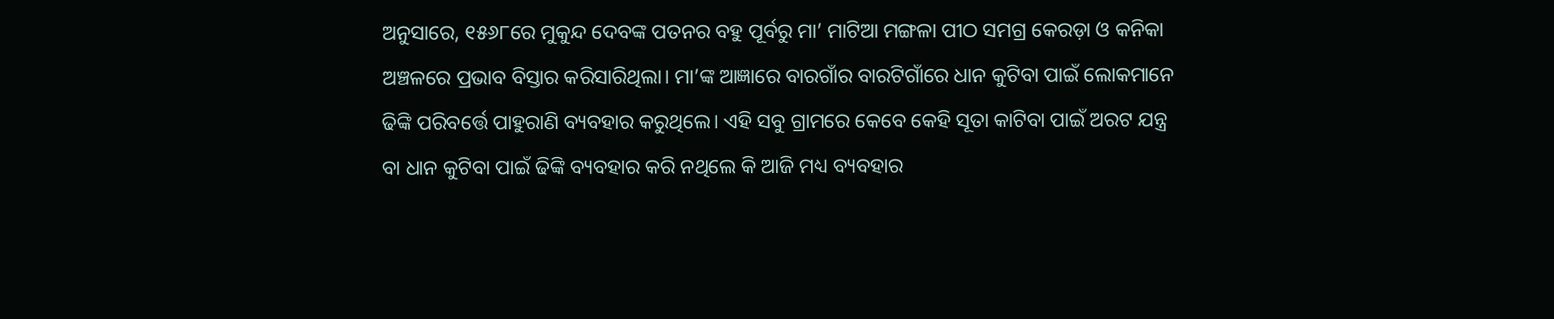ଅନୁସାରେ, ୧୫୬୮ରେ ମୁକୁନ୍ଦ ଦେବଙ୍କ ପତନର ବହୁ ପୂର୍ବରୁ ମା’ ମାଟିଆ ମଙ୍ଗଳା ପୀଠ ସମଗ୍ର କେରଡ଼ା ଓ କନିକା ଅଞ୍ଚଳରେ ପ୍ରଭାବ ବିସ୍ତାର କରିସାରିଥିଲା। ମା’ଙ୍କ ଆଜ୍ଞାରେ ବାରଗାଁର ବାରଟିଗାଁରେ ଧାନ କୁଟିବା ପାଇଁ ଲୋକମାନେ ଢିଙ୍କି ପରିବର୍ତ୍ତେ ପାହୁରାଣି ବ୍ୟବହାର କରୁଥିଲେ। ଏହି ସବୁ ଗ୍ରାମରେ କେବେ କେହି ସୂତା କାଟିବା ପାଇଁ ଅରଟ ଯନ୍ତ୍ର ବା ଧାନ କୁଟିବା ପାଇଁ ଢିଙ୍କି ବ୍ୟବହାର କରି ନଥିଲେ କି ଆଜି ମଧ୍ୟ ବ୍ୟବହାର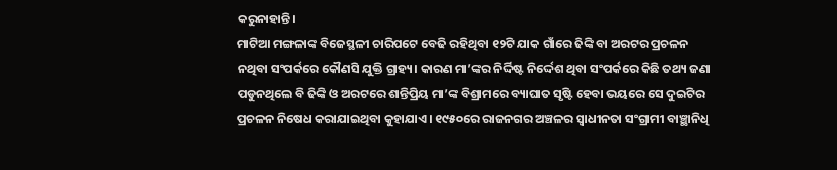କରୁନାହାନ୍ତି।
ମାଟିଆ ମଙ୍ଗଳାଙ୍କ ବିଜେସ୍ଥଳୀ ଚାରିପଟେ ବେଢି ରହିଥିବା ୧୨ଟି ଯାକ ଗାଁରେ ଢିଙ୍କି ବା ଅରଟର ପ୍ରଚଳନ ନଥିବା ସଂପର୍କରେ କୌଣସି ଯୁକ୍ତି ଗ୍ରାହ୍ୟ। କାରଣ ମା’ଙ୍କର ନିର୍ଦ୍ଦିଷ୍ଟ ନିର୍ଦ୍ଦେଶ ଥିବା ସଂପର୍କରେ କିଛି ତଥ୍ୟ ଜଣା ପଡୁନଥିଲେ ବି ଢିଙ୍କି ଓ ଅରଟରେ ଶାନ୍ତିପ୍ରିୟ ମା’ଙ୍କ ବିଶ୍ରାମରେ ବ୍ୟାଘାତ ସୃଷ୍ଟି ହେବା ଭୟରେ ସେ ଦୁଇଟିର ପ୍ରଚଳନ ନିଷେଧ କରାଯାଇଥିବା କୁହାଯାଏ। ୧୯୫୦ରେ ରାଜନଗର ଅଞ୍ଚଳର ସ୍ବାଧୀନତା ସଂଗ୍ରାମୀ ବାଞ୍ଛାନିଧି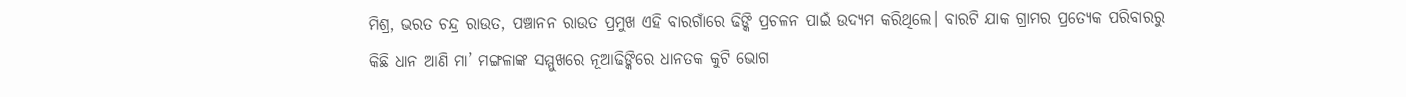ମିଶ୍ର, ଭରତ ଚନ୍ଦ୍ର ରାଉତ, ପଞ୍ଚାନନ ରାଉତ ପ୍ରମୁଖ ଏହି ବାରଗାଁରେ ଢିଙ୍କି ପ୍ରଚଳନ ପାଇଁ ଉଦ୍ୟମ କରିଥିଲେ। ବାରଟି ଯାକ ଗ୍ରାମର ପ୍ରତ୍ୟେକ ପରିବାରରୁ କିଛି ଧାନ ଆଣି ମା’ ମଙ୍ଗଳାଙ୍କ ସମ୍ମୁଖରେ ନୂଆଢିଙ୍କିରେ ଧାନତକ କୁଟି ଭୋଗ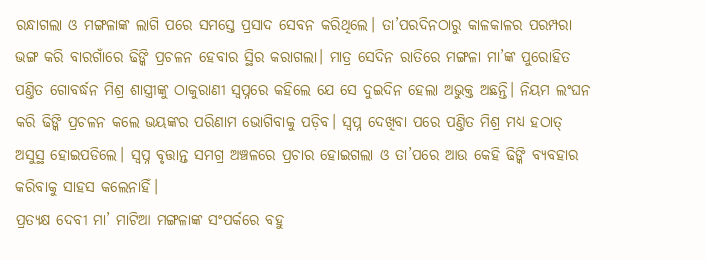ରନ୍ଧାଗଲା ଓ ମଙ୍ଗଳାଙ୍କ ଲାଗି ପରେ ସମସ୍ତେ ପ୍ରସାଦ ସେବନ କରିଥିଲେ। ତା’ପରଦିନଠାରୁ କାଳକାଳର ପରମ୍ପରା ଭଙ୍ଗ କରି ବାରଗାଁରେ ଢିଙ୍କି ପ୍ରଚଳନ ହେବାର ସ୍ଥିର କରାଗଲା। ମାତ୍ର ସେଦିନ ରାତିରେ ମଙ୍ଗଳା ମା’ଙ୍କ ପୁରୋହିତ ପଣ୍ତିତ ଗୋବର୍ଦ୍ଧନ ମିଶ୍ର ଶାସ୍ତ୍ରୀଙ୍କୁ ଠାକୁରାଣୀ ସ୍ବପ୍ନରେ କହିଲେ ଯେ ସେ ଦୁଇଦିନ ହେଲା ଅଭୁକ୍ତ ଅଛନ୍ତି। ନିୟମ ଲଂଘନ କରି ଢିଙ୍କି ପ୍ରଚଳନ କଲେ ଭୟଙ୍କର ପରିଣାମ ଭୋଗିବାକୁ ପଡ଼ିବ। ସ୍ବପ୍ନ ଦେଖିବା ପରେ ପଣ୍ତିତ ମିଶ୍ର ମଧ୍ୟ ହଠାତ୍ ଅସୁସ୍ଥ ହୋଇପଡିଲେ। ସ୍ବପ୍ନ ବୃତ୍ତାନ୍ତ ସମଗ୍ର ଅଞ୍ଚଳରେ ପ୍ରଚାର ହୋଇଗଲା ଓ ତା’ପରେ ଆଉ କେହି ଢିଙ୍କି ବ୍ୟବହାର କରିବାକୁ ସାହସ କଲେନାହିଁ।
ପ୍ରତ୍ୟକ୍ଷ ଦେବୀ ମା’ ମାଟିଆ ମଙ୍ଗଳାଙ୍କ ସଂପର୍କରେ ବହୁ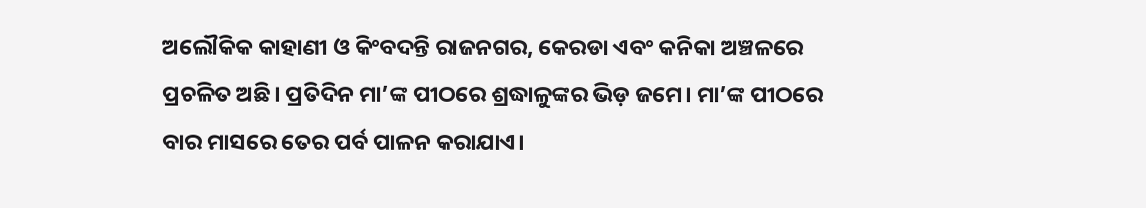ଅଲୌକିକ କାହାଣୀ ଓ କିଂବଦନ୍ତି ରାଜନଗର, କେରଡା ଏବଂ କନିକା ଅଞ୍ଚଳରେ ପ୍ରଚଳିତ ଅଛି। ପ୍ରତିଦିନ ମା’ଙ୍କ ପୀଠରେ ଶ୍ରଦ୍ଧାଳୁଙ୍କର ଭିଡ଼ ଜମେ। ମା’ଙ୍କ ପୀଠରେ ବାର ମାସରେ ତେର ପର୍ବ ପାଳନ କରାଯାଏ।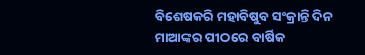ବିଶେଷକରି ମହାବିଷୁବ ସଂକ୍ରାନ୍ତି ଦିନ ମାଆଙ୍କର ପୀଠରେ ବାର୍ଷିକ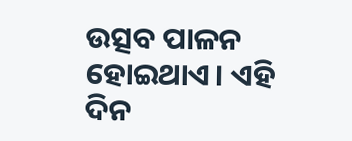ଉତ୍ସବ ପାଳନ ହୋଇଥାଏ। ଏହି ଦିନ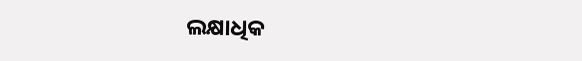ଲକ୍ଷାଧିକ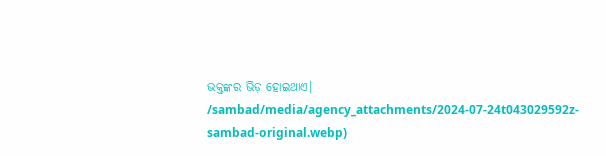ଭକ୍ତଙ୍କର ଭିଡ଼ ହୋଇଥାଏ।
/sambad/media/agency_attachments/2024-07-24t043029592z-sambad-original.webp)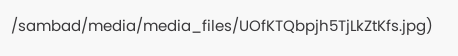/sambad/media/media_files/UOfKTQbpjh5TjLkZtKfs.jpg)